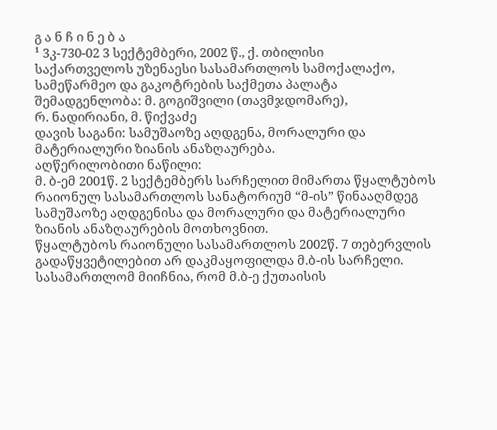გ ა ნ ჩ ი ნ ე ბ ა
¹ 3კ-730-02 3 სექტემბერი, 2002 წ., ქ. თბილისი
საქართველოს უზენაესი სასამართლოს სამოქალაქო, სამეწარმეო და გაკოტრების საქმეთა პალატა
შემადგენლობა: მ. გოგიშვილი (თავმჯდომარე),
რ. ნადირიანი, მ. წიქვაძე
დავის საგანი: სამუშაოზე აღდგენა, მორალური და მატერიალური ზიანის ანაზღაურება.
აღწერილობითი ნაწილი:
მ. ბ-ემ 2001წ. 2 სექტემბერს სარჩელით მიმართა წყალტუბოს რაიონულ სასამართლოს სანატორიუმ “მ-ის” წინააღმდეგ სამუშაოზე აღდგენისა და მორალური და მატერიალური ზიანის ანაზღაურების მოთხოვნით.
წყალტუბოს რაიონული სასამართლოს 2002წ. 7 თებერვლის გადაწყვეტილებით არ დაკმაყოფილდა მ.ბ-ის სარჩელი. სასამართლომ მიიჩნია, რომ მ.ბ-ე ქუთაისის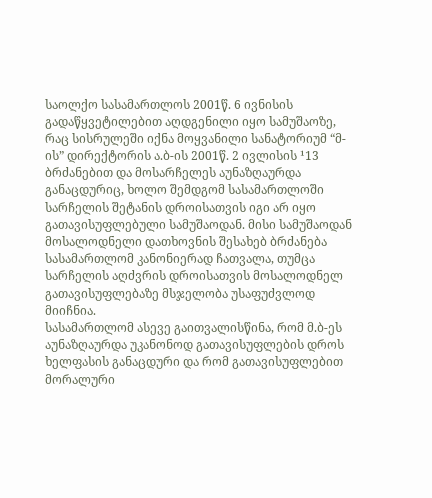საოლქო სასამართლოს 2001წ. 6 ივნისის გადაწყვეტილებით აღდგენილი იყო სამუშაოზე, რაც სისრულეში იქნა მოყვანილი სანატორიუმ “მ-ის” დირექტორის ა.ბ-ის 2001წ. 2 ივლისის ¹13 ბრძანებით და მოსარჩელეს აუნაზღაურდა განაცდურიც, ხოლო შემდგომ სასამართლოში სარჩელის შეტანის დროისათვის იგი არ იყო გათავისუფლებული სამუშაოდან. მისი სამუშაოდან მოსალოდნელი დათხოვნის შესახებ ბრძანება სასამართლომ კანონიერად ჩათვალა, თუმცა სარჩელის აღძვრის დროისათვის მოსალოდნელ გათავისუფლებაზე მსჯელობა უსაფუძვლოდ მიიჩნია.
სასამართლომ ასევე გაითვალისწინა, რომ მ.ბ-ეს აუნაზღაურდა უკანონოდ გათავისუფლების დროს ხელფასის განაცდური და რომ გათავისუფლებით მორალური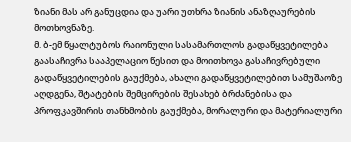ზიანი მას არ განუცდია და უარი უთხრა ზიანის ანაზღაურების მოთხოვნაზე.
მ. ბ-ემ წყალტუბოს რაიონული სასამართლოს გადაწყვეტილება გაასაჩივრა სააპელაციო წესით და მოითხოვა გასაჩივრებული გადაწყვეტილების გაუქმება, ახალი გადაწყვეტილებით სამუშაოზე აღდგენა, შტატების შემცირების შესახებ ბრძანებისა და პროფკავშირის თანხმობის გაუქმება, მორალური და მატერიალური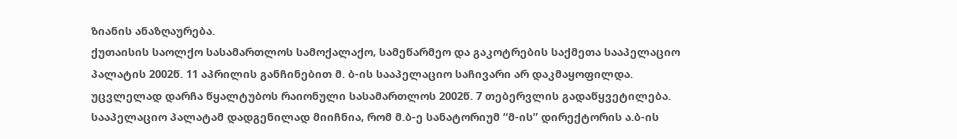ზიანის ანაზღაურება.
ქუთაისის საოლქო სასამართლოს სამოქალაქო, სამეწარმეო და გაკოტრების საქმეთა სააპელაციო პალატის 2002წ. 11 აპრილის განჩინებით მ. ბ-ის სააპელაციო საჩივარი არ დაკმაყოფილდა. უცვლელად დარჩა წყალტუბოს რაიონული სასამართლოს 2002წ. 7 თებერვლის გადაწყვეტილება.
სააპელაციო პალატამ დადგენილად მიიჩნია, რომ მ.ბ-ე სანატორიუმ “მ-ის” დირექტორის ა.ბ-ის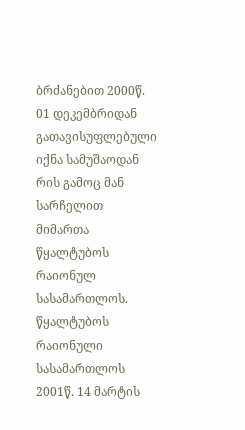ბრძანებით 2000წ. 01 დეკემბრიდან გათავისუფლებული იქნა სამუშაოდან რის გამოც მან სარჩელით მიმართა წყალტუბოს რაიონულ სასამართლოს. წყალტუბოს რაიონული სასამართლოს 2001წ. 14 მარტის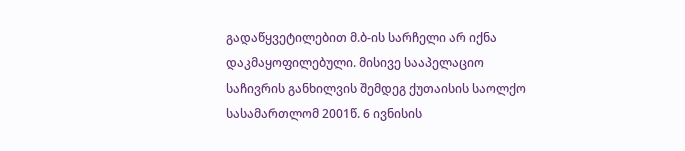გადაწყვეტილებით მ.ბ-ის სარჩელი არ იქნა დაკმაყოფილებული. მისივე სააპელაციო საჩივრის განხილვის შემდეგ ქუთაისის საოლქო სასამართლომ 2001წ. 6 ივნისის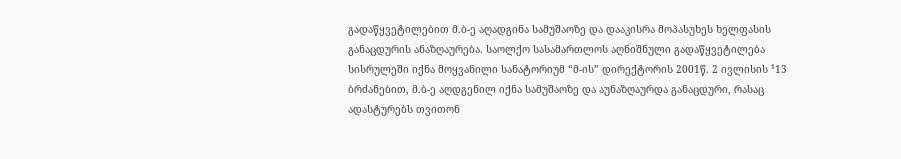გადაწყვეტილებით მ.ბ-ე აღადგინა სამუშაოზე და დააკისრა მოპასუხეს ხელფასის განაცდურის ანაზღაურება. საოლქო სასამართლოს აღნიშნული გადაწყვეტილება სისრულეში იქნა მოყვანილი სანატორიუმ “მ-ის” დირექტორის 2001წ. 2 ივლისის ¹13 ბრძანებით, მ.ბ-ე აღდგენილ იქნა სამუშაოზე და აუნაზღაურდა განაცდური, რასაც ადასტურებს თვითონ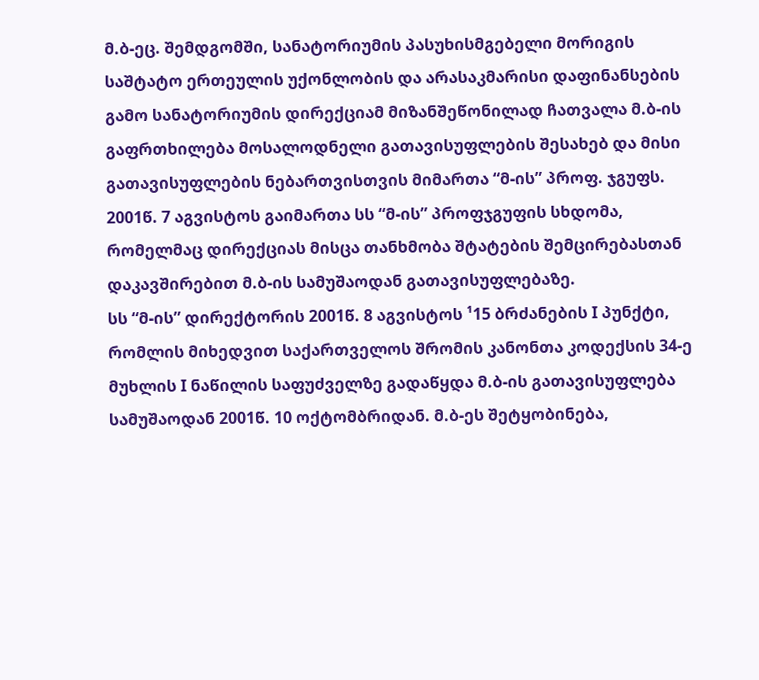მ.ბ-ეც. შემდგომში, სანატორიუმის პასუხისმგებელი მორიგის საშტატო ერთეულის უქონლობის და არასაკმარისი დაფინანსების გამო სანატორიუმის დირექციამ მიზანშეწონილად ჩათვალა მ.ბ-ის გაფრთხილება მოსალოდნელი გათავისუფლების შესახებ და მისი გათავისუფლების ნებართვისთვის მიმართა “მ-ის” პროფ. ჯგუფს. 2001წ. 7 აგვისტოს გაიმართა სს “მ-ის” პროფჯგუფის სხდომა, რომელმაც დირექციას მისცა თანხმობა შტატების შემცირებასთან დაკავშირებით მ.ბ-ის სამუშაოდან გათავისუფლებაზე.
სს “მ-ის” დირექტორის 2001წ. 8 აგვისტოს ¹15 ბრძანების I პუნქტი, რომლის მიხედვით საქართველოს შრომის კანონთა კოდექსის 34-ე მუხლის I ნაწილის საფუძველზე გადაწყდა მ.ბ-ის გათავისუფლება სამუშაოდან 2001წ. 10 ოქტომბრიდან. მ.ბ-ეს შეტყობინება,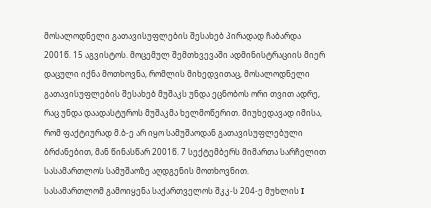მოსალოდნელი გათავისუფლების შესახებ პირადად ჩაბარდა 2001წ. 15 აგვისტოს. მოცემულ შემთხვევაში ადმინისტრაციის მიერ დაცული იქნა მოთხოვნა, რომლის მიხედვითაც, მოსალოდნელი გათავისუფლების შესახებ მუშაკს უნდა ეცნობოს ორი თვით ადრე, რაც უნდა დაადასტუროს მუშაკმა ხელმოწერით. მიუხედავად იმისა, რომ ფაქტიურად მ.ბ-ე არ იყო სამუშაოდან გათავისუფლებული ბრძანებით, მან წინასწარ 2001წ. 7 სექტემბერს მიმართა სარჩელით სასამართლოს სამუშაოზე აღდგენის მოთხოვნით.
სასამართლომ გამოიყენა საქართველოს შკკ-ს 204-ე მუხლის I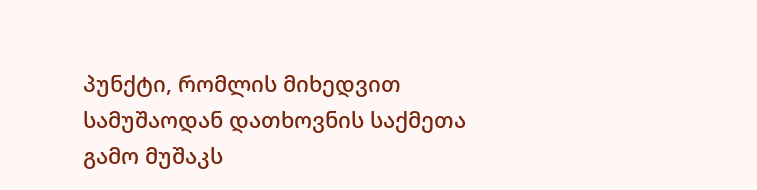პუნქტი, რომლის მიხედვით სამუშაოდან დათხოვნის საქმეთა გამო მუშაკს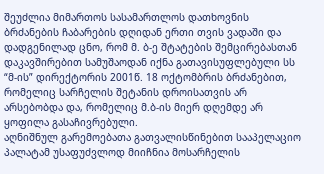შეუძლია მიმართოს სასამართლოს დათხოვნის ბრძანების ჩაბარების დღიდან ერთი თვის ვადაში და დადგენილად ცნო, რომ მ. ბ-ე შტატების შემცირებასთან დაკავშირებით სამუშაოდან იქნა გათავისუფლებული სს “მ-ის” დირექტორის 2001წ. 18 ოქტომბრის ბრძანებით, რომელიც სარჩელის შეტანის დროისათვის არ არსებობდა და, რომელიც მ.ბ-ის მიერ დღემდე არ ყოფილა გასაჩივრებული.
აღნიშნულ გარემოებათა გათვალისწინებით სააპელაციო პალატამ უსაფუძვლოდ მიიჩნია მოსარჩელის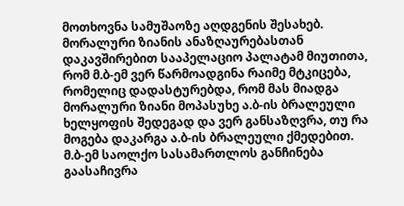მოთხოვნა სამუშაოზე აღდგენის შესახებ. მორალური ზიანის ანაზღაურებასთან დაკავშირებით სააპელაციო პალატამ მიუთითა, რომ მ.ბ-ემ ვერ წარმოადგინა რაიმე მტკიცება, რომელიც დადასტურებდა, რომ მას მიადგა მორალური ზიანი მოპასუხე ა.ბ-ის ბრალეული ხელყოფის შედეგად და ვერ განსაზღვრა, თუ რა მოგება დაკარგა ა.ბ-ის ბრალეული ქმედებით.
მ.ბ-ემ საოლქო სასამართლოს განჩინება გაასაჩივრა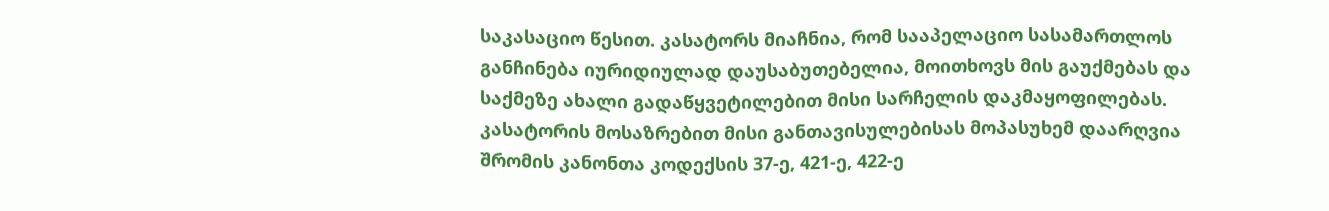საკასაციო წესით. კასატორს მიაჩნია, რომ სააპელაციო სასამართლოს განჩინება იურიდიულად დაუსაბუთებელია, მოითხოვს მის გაუქმებას და საქმეზე ახალი გადაწყვეტილებით მისი სარჩელის დაკმაყოფილებას.
კასატორის მოსაზრებით მისი განთავისულებისას მოპასუხემ დაარღვია შრომის კანონთა კოდექსის 37-ე, 421-ე, 422-ე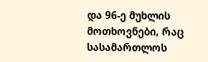და 96-ე მუხლის მოთხოვნები, რაც სასამართლოს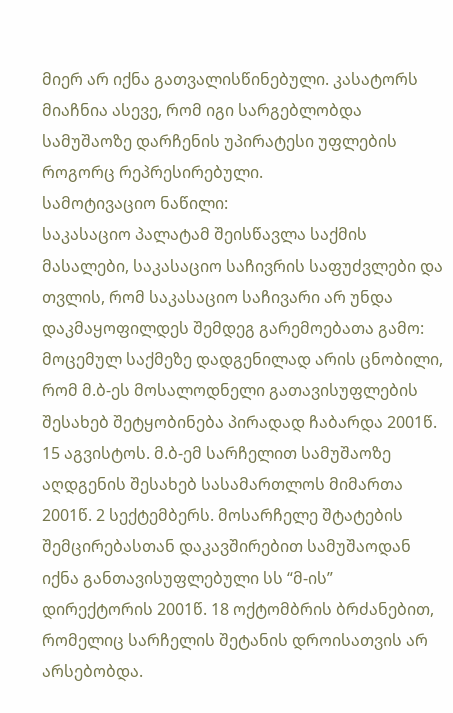მიერ არ იქნა გათვალისწინებული. კასატორს მიაჩნია ასევე, რომ იგი სარგებლობდა სამუშაოზე დარჩენის უპირატესი უფლების როგორც რეპრესირებული.
სამოტივაციო ნაწილი:
საკასაციო პალატამ შეისწავლა საქმის მასალები, საკასაციო საჩივრის საფუძვლები და თვლის, რომ საკასაციო საჩივარი არ უნდა დაკმაყოფილდეს შემდეგ გარემოებათა გამო:
მოცემულ საქმეზე დადგენილად არის ცნობილი, რომ მ.ბ-ეს მოსალოდნელი გათავისუფლების შესახებ შეტყობინება პირადად ჩაბარდა 2001წ. 15 აგვისტოს. მ.ბ-ემ სარჩელით სამუშაოზე აღდგენის შესახებ სასამართლოს მიმართა 2001წ. 2 სექტემბერს. მოსარჩელე შტატების შემცირებასთან დაკავშირებით სამუშაოდან იქნა განთავისუფლებული სს “მ-ის” დირექტორის 2001წ. 18 ოქტომბრის ბრძანებით, რომელიც სარჩელის შეტანის დროისათვის არ არსებობდა.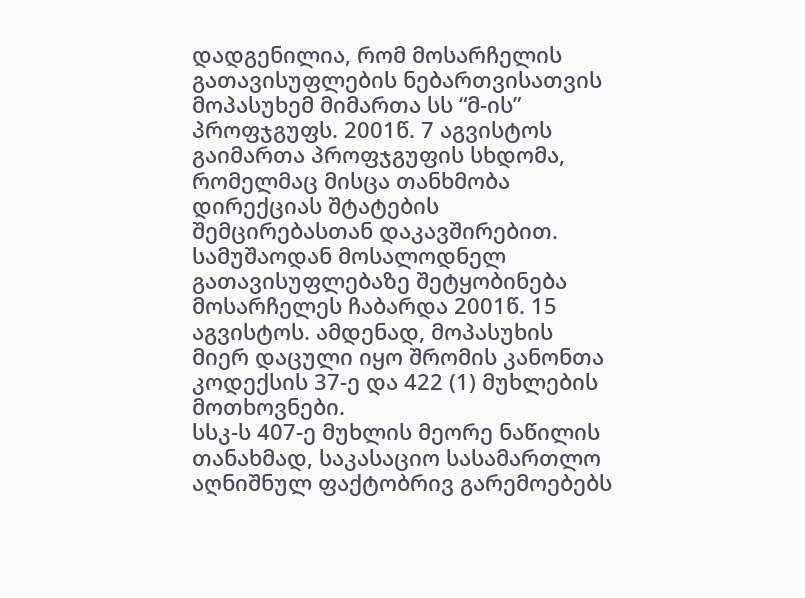დადგენილია, რომ მოსარჩელის გათავისუფლების ნებართვისათვის მოპასუხემ მიმართა სს “მ-ის” პროფჯგუფს. 2001წ. 7 აგვისტოს გაიმართა პროფჯგუფის სხდომა, რომელმაც მისცა თანხმობა დირექციას შტატების შემცირებასთან დაკავშირებით. სამუშაოდან მოსალოდნელ გათავისუფლებაზე შეტყობინება მოსარჩელეს ჩაბარდა 2001წ. 15 აგვისტოს. ამდენად, მოპასუხის მიერ დაცული იყო შრომის კანონთა კოდექსის 37-ე და 422 (1) მუხლების მოთხოვნები.
სსკ-ს 407-ე მუხლის მეორე ნაწილის თანახმად, საკასაციო სასამართლო აღნიშნულ ფაქტობრივ გარემოებებს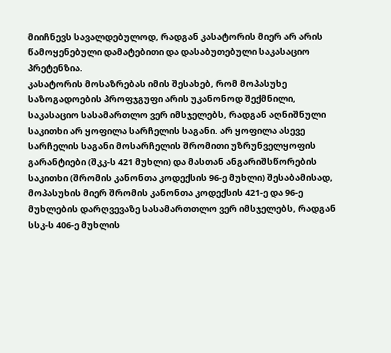მიიჩნევს სავალდებულოდ, რადგან კასატორის მიერ არ არის წამოყენებული დამატებითი და დასაბუთებული საკასაციო პრეტენზია.
კასატორის მოსაზრებას იმის შესახებ, რომ მოპასუხე საზოგადოების პროფჯგუფი არის უკანონოდ შექმნილი, საკასაციო სასამართლო ვერ იმსჯელებს, რადგან აღნიშნული საკითხი არ ყოფილა სარჩელის საგანი. არ ყოფილა ასევე სარჩელის საგანი მოსარჩელის შრომითი უზრუნველყოფის გარანტიები (შკკ-ს 421 მუხლი) და მასთან ანგარიშსწორების საკითხი (შრომის კანონთა კოდექსის 96-ე მუხლი) შესაბამისად, მოპასუხის მიერ შრომის კანონთა კოდექსის 421-ე და 96-ე მუხლების დარღვევაზე სასამართთლო ვერ იმსჯელებს, რადგან სსკ-ს 406-ე მუხლის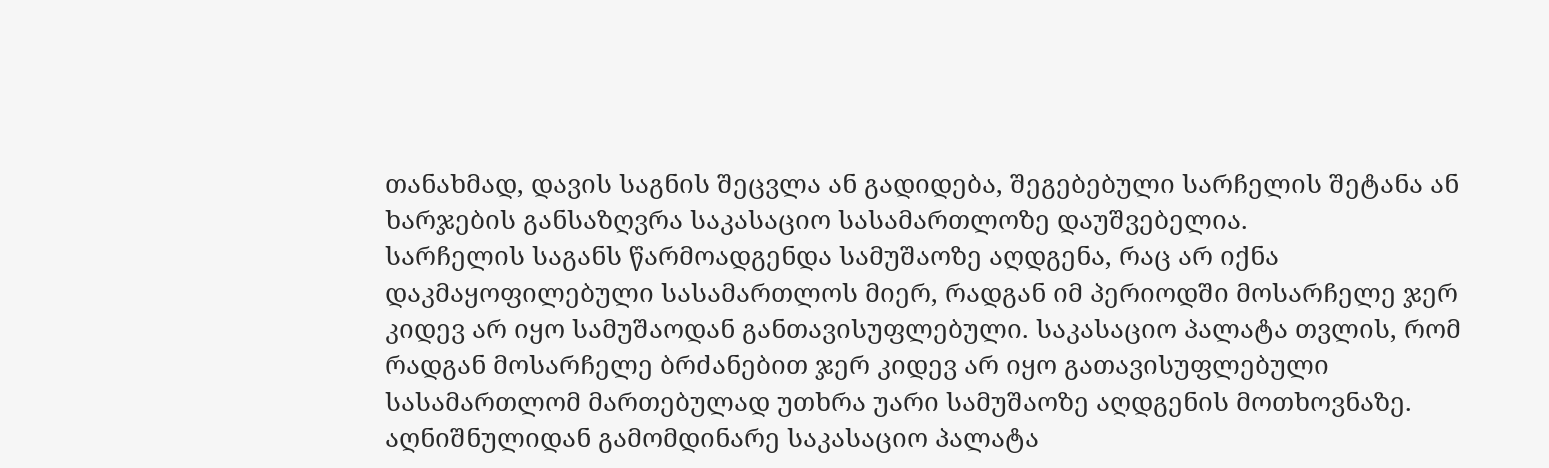თანახმად, დავის საგნის შეცვლა ან გადიდება, შეგებებული სარჩელის შეტანა ან ხარჯების განსაზღვრა საკასაციო სასამართლოზე დაუშვებელია.
სარჩელის საგანს წარმოადგენდა სამუშაოზე აღდგენა, რაც არ იქნა დაკმაყოფილებული სასამართლოს მიერ, რადგან იმ პერიოდში მოსარჩელე ჯერ კიდევ არ იყო სამუშაოდან განთავისუფლებული. საკასაციო პალატა თვლის, რომ რადგან მოსარჩელე ბრძანებით ჯერ კიდევ არ იყო გათავისუფლებული სასამართლომ მართებულად უთხრა უარი სამუშაოზე აღდგენის მოთხოვნაზე. აღნიშნულიდან გამომდინარე საკასაციო პალატა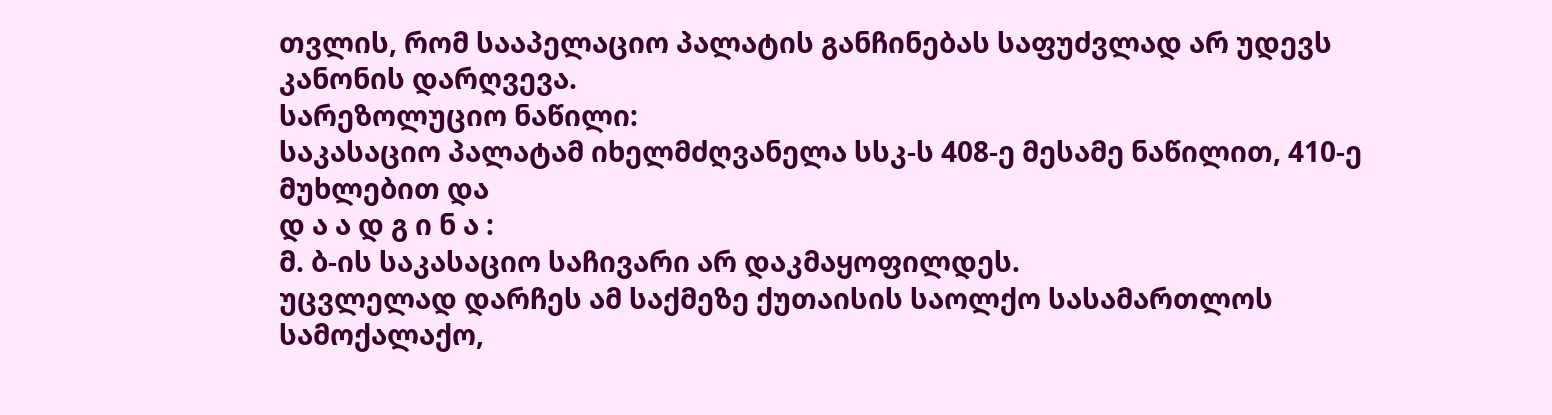თვლის, რომ სააპელაციო პალატის განჩინებას საფუძვლად არ უდევს კანონის დარღვევა.
სარეზოლუციო ნაწილი:
საკასაციო პალატამ იხელმძღვანელა სსკ-ს 408-ე მესამე ნაწილით, 410-ე მუხლებით და
დ ა ა დ გ ი ნ ა :
მ. ბ-ის საკასაციო საჩივარი არ დაკმაყოფილდეს.
უცვლელად დარჩეს ამ საქმეზე ქუთაისის საოლქო სასამართლოს სამოქალაქო,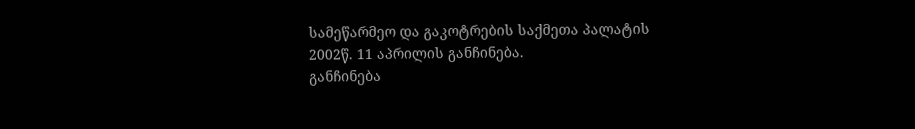სამეწარმეო და გაკოტრების საქმეთა პალატის 2002წ. 11 აპრილის განჩინება.
განჩინება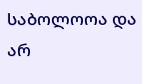საბოლოოა და არ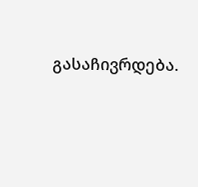გასაჩივრდება.